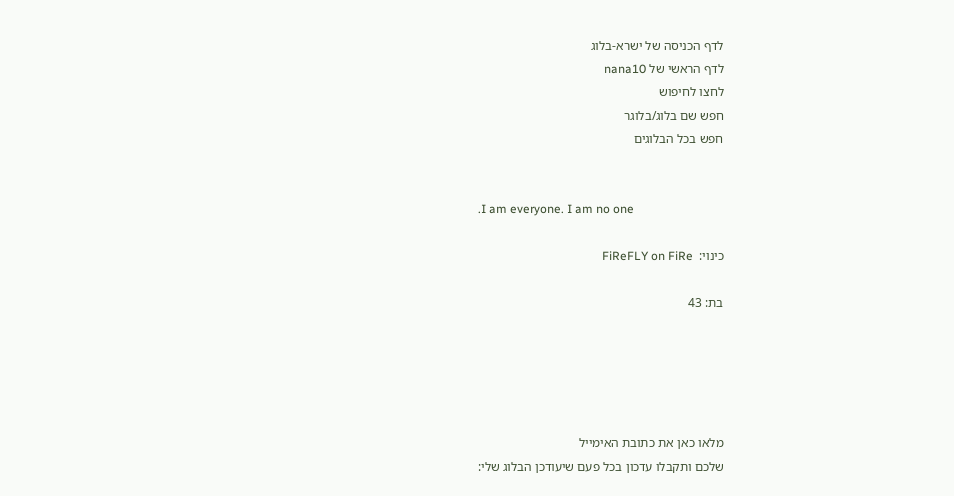לדף הכניסה של ישרא-בלוג
לדף הראשי של nana10
לחצו לחיפוש
חפש שם בלוג/בלוגר
חפש בכל הבלוגים


.I am everyone. I am no one

כינוי:  FiReFLY on FiRe

בת: 43





מלאו כאן את כתובת האימייל
שלכם ותקבלו עדכון בכל פעם שיעודכן הבלוג שלי: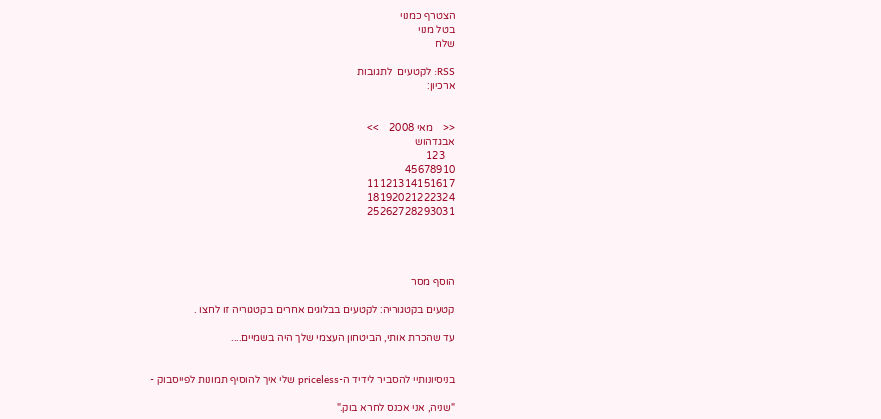הצטרף כמנוי
בטל מנוי
שלח

RSS: לקטעים  לתגובות
ארכיון:


<<    מאי 2008    >>
אבגדהוש
    123
45678910
11121314151617
18192021222324
25262728293031




הוסף מסר

קטעים בקטגוריה: לקטעים בבלוגים אחרים בקטגוריה זו לחצו .

עד שהכרת אותי, הביטחון העצמי שלך היה בשמיים....


בניסיונותיי להסביר לידיד ה-priceless שלי איך להוסיף תמונות לפייסבוק -

"שניה, אני אכנס לחרא בוק."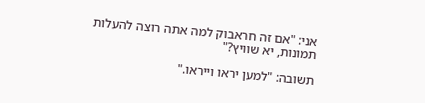אני: "אם זה חראבוק למה אתה רוצה להעלות תמונות, יא שוויץ?"

תשובה: "למען יראו וייראו."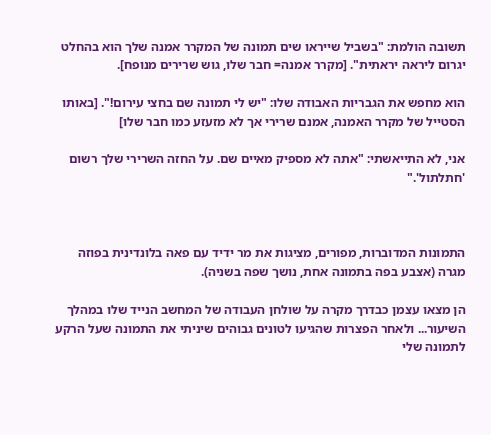תשובה הולמת: "בשביל שייראו שים תמונה של המקרר אמנה שלך הוא בהחלט יגרום ליראה יראתית". [מקרר אמנה= חבר שלו, גוש שרירים מנופח].

הוא מחפש את הגבריות האבודה שלו: "יש לי תמונה שם בחצי עירום!". [באותו הסטייל של מקרר האמנה, אמנם שרירי אך לא מזעזע כמו חבר שלו]

אני, לא התייאשתי: "אתה לא מספיק מאיים שם. על החזה השרירי שלך רשום 'חתלתול'."



התמונות המדוברות, מפורים, מציגות את מר ידיד עם פאה בלונדינית בפוזה מגרה (אצבע בפה בתמונה אחת, נושך שפה בשניה).

הן מצאו עצמן כבדרך מקרה על שולחן העבודה של המחשב הנייד שלו במהלך השיעור... ולאחר הפצרות שהגיעו לטונים גבוהים שיניתי את התמונה שעל הרקע לתמונה שלי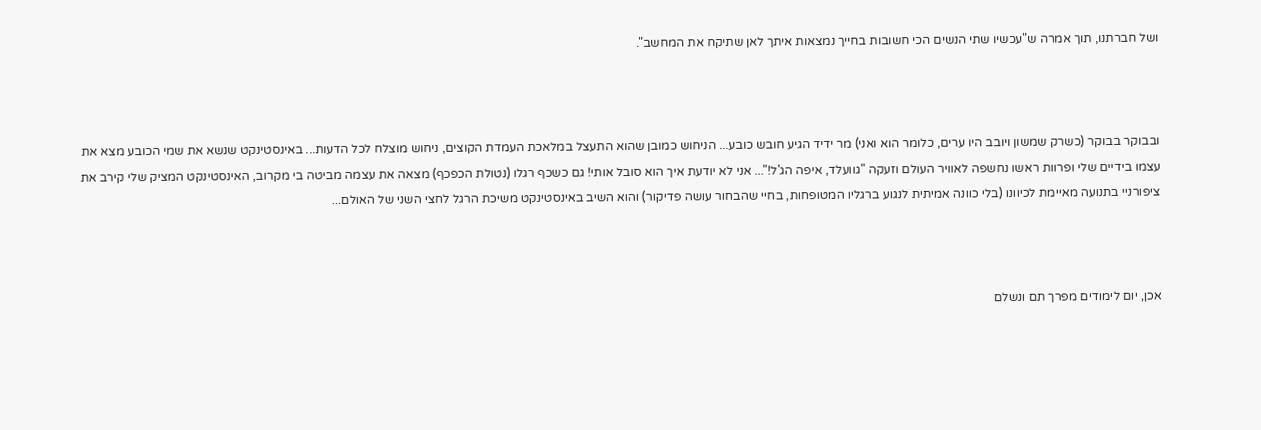ושל חברתנו, תוך אמרה ש"עכשיו שתי הנשים הכי חשובות בחייך נמצאות איתך לאן שתיקח את המחשב".



ובבוקר בבוקר (כשרק שמשון ויובב היו ערים, כלומר הוא ואני) מר ידיד הגיע חובש כובע... הניחוש כמובן שהוא התעצל במלאכת העמדת הקוצים, ניחוש מוצלח לכל הדעות... באינסטינקט שנשא את שמי הכובע מצא את עצמו בידיים שלי ופרוות ראשו נחשפה לאוויר העולם וזעקה "גוועלד, איפה הג'ל!"... אני לא יודעת איך הוא סובל אותי! גם כשכף רגלו (נטולת הכפכף) מצאה את עצמה מביטה בי מקרוב, האינסטינקט המציק שלי קירב את ציפורניי בתנועה מאיימת לכיוונו (בלי כוונה אמיתית לנגוע ברגליו המטופחות, בחיי שהבחור עושה פדיקור) והוא השיב באינסטינקט משיכת הרגל לחצי השני של האולם...



אכן, יום לימודים מפרך תם ונשלם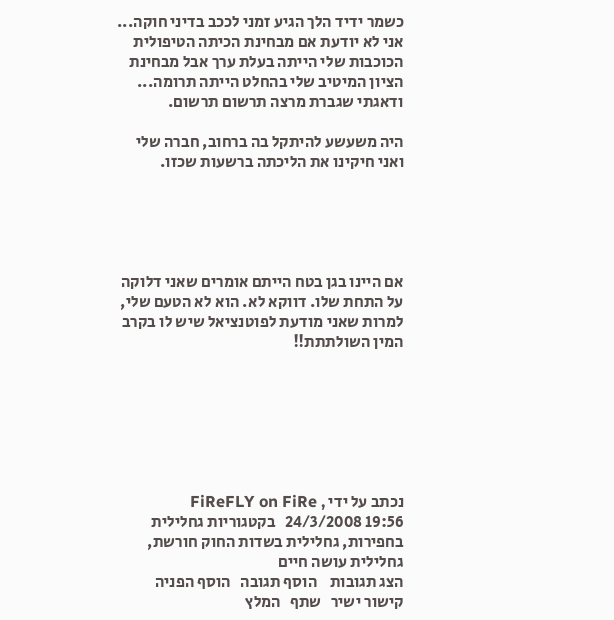כשמר ידיד הלך הגיע זמני לככב בדיני חוקה... אני לא יודעת אם מבחינת הכיתה הטיפולית הכוכבות שלי הייתה בעלת ערך אבל מבחינת הציון המיטיב שלי בהחלט הייתה תרומה... ודאגתי שגברת מרצה תרשום תרשום.

היה משעשע להיתקל בה ברחוב, חברה שלי ואני חיקינו את הליכתה ברשעות שכזו.





אם היינו בגן בטח הייתם אומרים שאני דלוקה על התחת שלו. דווקא לא. הוא לא הטעם שלי, למרות שאני מודעת לפוטנציאל שיש לו בקרב המין השולתתת!!







נכתב על ידי FiReFLY on FiRe , 24/3/2008 19:56   בקטגוריות גחלילית בחפירות, גחלילית בשדות החוק חורשת, גחלילית עושה חיים
הצג תגובות    הוסף תגובה   הוסף הפניה   קישור ישיר   שתף   המלץ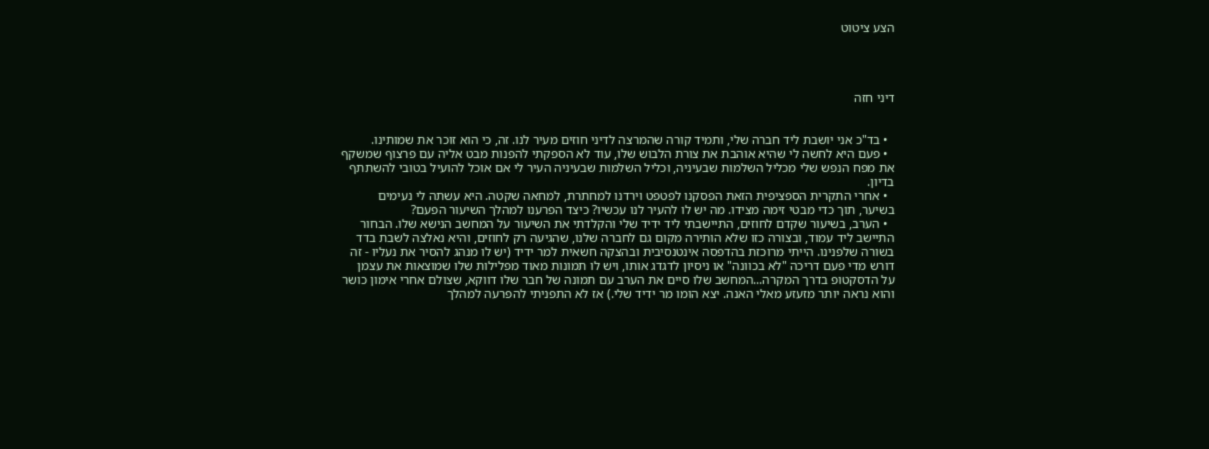הצע ציטוט




דיני חזה


  • בד"כ אני יושבת ליד חברה שלי, ותמיד קורה שהמרצה לדיני חוזים מעיר לנו. זה, כי הוא זוכר את שמותינו.
  • פעם היא לחשה לי שהיא אוהבת את צורת הלבוש שלו, עוד לא הספקתי להפנות מבט אליה עם פרצוף שמשקף את מפח הנפש שלי מכליל השלמות שבעיניה, וכליל השלמות שבעיניה העיר לי אם אוכל להועיל בטובי להשתתף בדיון.
  • אחרי התקרית הספציפית הזאת הפסקנו לפטפט וירדנו למחתרת, למחאה שקטה. היא עשתה לי נעימים בשיער, תוך כדי מבטי זימה מצידו. מה יש לו להעיר לנו עכשיו? כיצד הפרענו למהלך השיעור הפעם?
  • הערב, בשיעור שקדם לחוזים, התיישבתי ליד ידיד שלי והקלדתי את השיעור על המחשב הנישא שלו. הבחור התיישב ליד עמוד, ובצורה כזו שלא הותירה מקום גם לחברה שלנו, שהגיעה רק לחוזים, והיא נאלצה לשבת בדד בשורה שלפנינו. הייתי מרוכזת בהדפסה אינטנסיבית ובהצקה חשאית למר ידיד (יש לו מנהג להסיר את נעליו - זה דורש מדי פעם דריכה "לא בכוונה" או ניסיון לדגדג אותו, ויש לו תמונות מאוד מפלילות שלו שמוצאות את עצמן על הדסקטופ בדרך המקרה...המחשב שלו סיים את הערב עם תמונה של חבר שלו דווקא, שצולם אחרי אימון כושר והוא נראה יותר מזעזע מאלי האנה. יצא הומו מר ידיד שלי.) אז לא התפניתי להפרעה למהלך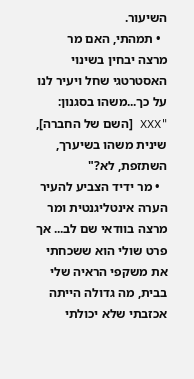השיעור.
  • תמהתי, האם מר מרצה יבחין בשינוי האסטרטגי שחל ויעיר לנו על כך...משהו בסגנון: "XXX [השם של החברה], שינית משהו בשיערך, השתזפת, לא?"
  • מר ידיד הצביע להעיר הערה אינטליגנטית ומר מרצה בוודאי שם לב... אך פרט שולי הוא ששכחתי את משקפי הראיה שלי בבית, מה גדולה הייתה אכזבתי שלא יכולתי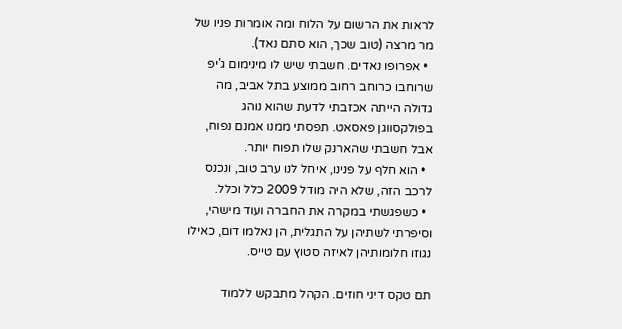לראות את הרשום על הלוח ומה אומרות פניו של מר מרצה (טוב שכך, הוא סתם נאד).
  • אפרופו נאדים. חשבתי שיש לו מינימום ג'יפ שרוחבו כרוחב רחוב ממוצע בתל אביב, מה גדולה הייתה אכזבתי לדעת שהוא נוהג בפולקסווגן פאסאט. תפסתי ממנו אמנם נפוח, אבל חשבתי שהארנק שלו תפוח יותר.
  • הוא חלף על פנינו, איחל לנו ערב טוב, ונכנס לרכב הזה, שלא היה מודל 2009 כלל וכלל.
  • כשפגשתי במקרה את החברה ועוד מישהי, וסיפרתי לשתיהן על התגלית, הן נאלמו דום, כאילו נגוזו חלומותיהן לאיזה סטוץ עם טייס.

תם טקס דיני חוזים. הקהל מתבקש ללמוד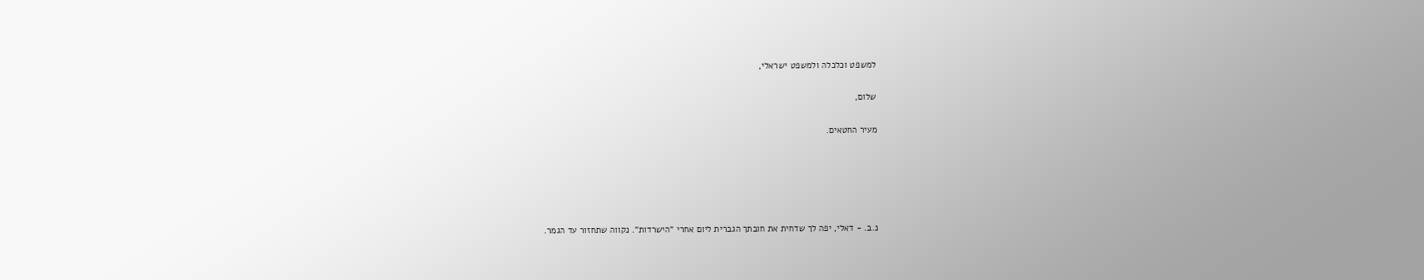למשפט וכלכלה ולמשפט ישראלי,

שלום,

מעיר החטאים.





נ.ב. - דאלי, יפה לך שדחית את חובתך הגברית ליום אחרי "הישרדות". נקווה שתחזור עד הגמר.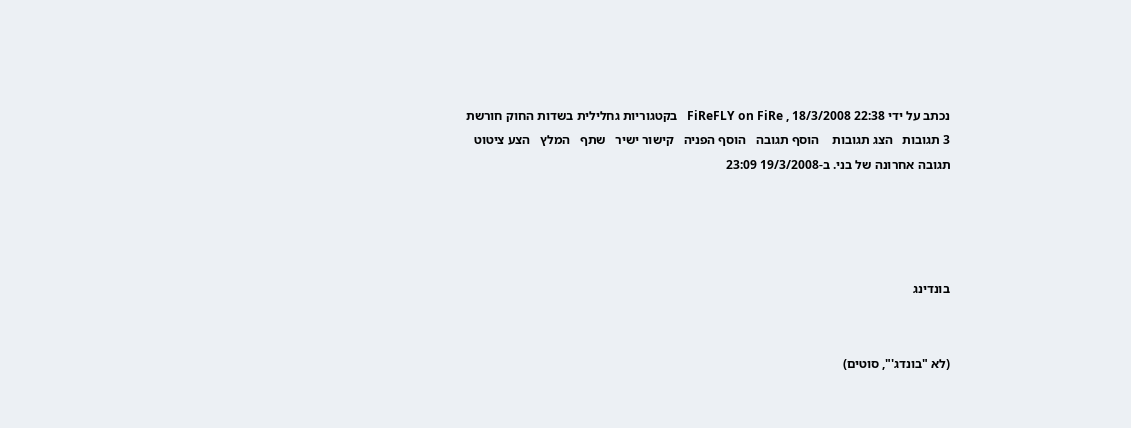נכתב על ידי FiReFLY on FiRe , 18/3/2008 22:38   בקטגוריות גחלילית בשדות החוק חורשת
3 תגובות   הצג תגובות    הוסף תגובה   הוסף הפניה   קישור ישיר   שתף   המלץ   הצע ציטוט
תגובה אחרונה של בני. ב-19/3/2008 23:09




בונדינג


(לא "בונדג'", סוטים)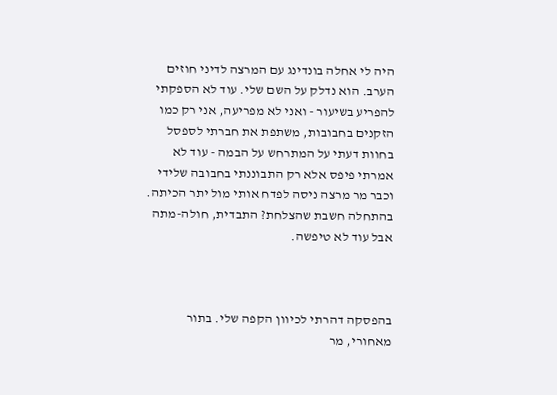היה לי אחלה בונדינג עם המרצה לדיני חוזים הערב. הוא נדלק על השם שלי. עוד לא הספקתי להפריע בשיעור - ואני לא מפריעה, אני רק כמו הזקנים בחבובות, משתפת את חברתי לספסל בחוות דעתי על המתרחש על הבמה - עוד לא אמרתי פיפס אלא רק התבוננתי בחבובה שלידי וכבר מר מרצה ניסה לפדח אותי מול יתר הכיתה. בהתחלה חשבת שהצלחת? התבדית, חולה-מתה אבל עוד לא טיפשה.



בהפסקה דהרתי לכיוון הקפה שלי. בתור מאחורי, מר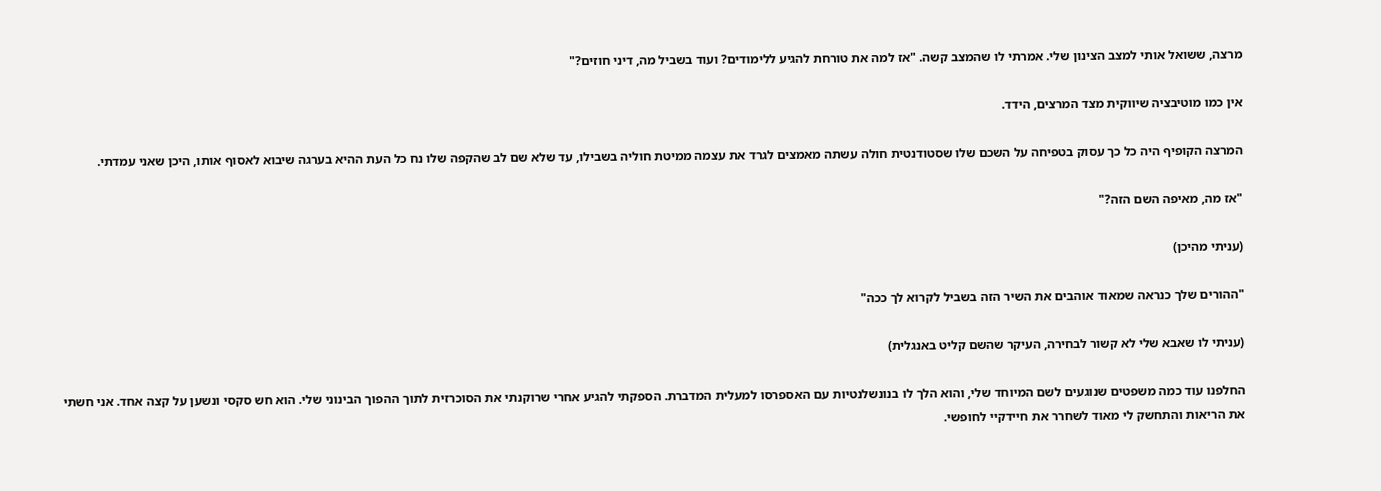מרצה, ששואל אותי למצב הצינון שלי. אמרתי לו שהמצב קשה. "אז למה את טורחת להגיע ללימודים? ועוד בשביל מה, דיני חוזים?"

אין כמו מוטיבציה שיווקית מצד המרצים, הידד.

המרצה הקופיף היה כל כך עסוק בטפיחה על השכם שלו שסטודנטית חולה עשתה מאמצים לגרד את עצמה ממיטת חוליה בשבילו, עד שלא שם לב שהקפה שלו נח כל העת ההיא בערגה שיבוא לאסוף אותו, היכן שאני עמדתי.

"אז מה, מאיפה השם הזה?"

(עניתי מהיכן)

"ההורים שלך כנראה שמאוד אוהבים את השיר הזה בשביל לקרוא לך ככה"

(עניתי לו שאבא שלי לא קשור לבחירה, העיקר שהשם קליט באנגלית)

החלפנו עוד כמה משפטים שנוגעים לשם המיוחד שלי, והוא הלך לו בנונשלנטיות עם האספרסו למעלית המדברת. הספקתי להגיע אחרי שרוקנתי את הסוכרזית לתוך ההפוך הבינוני שלי. הוא חש סקסי ונשען על קצה אחד. אני חשתי את הריאות והתחשק לי מאוד לשחרר את חיידקיי לחופשי.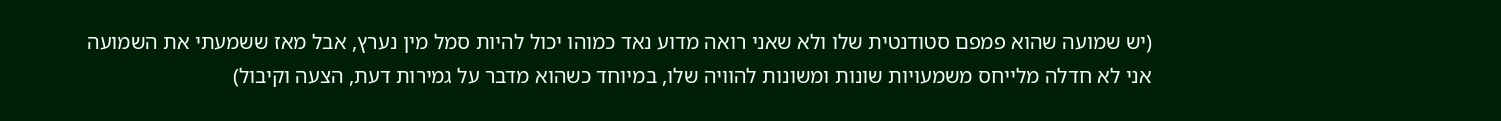(יש שמועה שהוא פמפם סטודנטית שלו ולא שאני רואה מדוע נאד כמוהו יכול להיות סמל מין נערץ, אבל מאז ששמעתי את השמועה אני לא חדלה מלייחס משמעויות שונות ומשונות להוויה שלו, במיוחד כשהוא מדבר על גמירות דעת, הצעה וקיבול)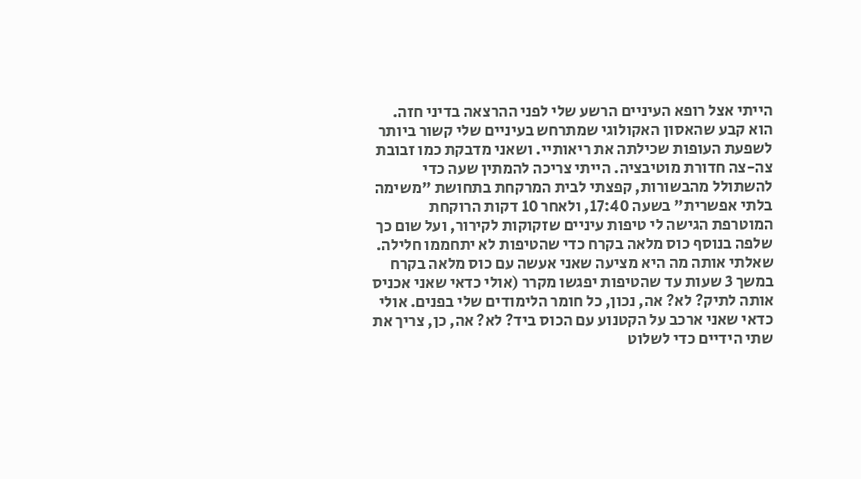הייתי אצל רופא העיניים הרשע שלי לפני ההרצאה בדיני חזה. הוא קבע שהאסון האקולוגי שמתרחש בעיניים שלי קשור ביותר לשפעת העופות שכילתה את ריאותיי. ושאני מדבקת כמו זבובת צה-צה חדורת מוטיבציה. הייתי צריכה להמתין שעה כדי להשתולל מהבשורות, קפצתי לבית המרקחת בתחושת "משימה בלתי אפשרית" בשעה 17:40, ולאחר 10 דקות הרוקחת המוטרפת הגישה לי טיפות עיניים שזקוקות לקירור, ועל שום כך שלפה בנוסף כוס מלאה בקרח כדי שהטיפות לא יתחממו חלילה. שאלתי אותה מה היא מציעה שאני אעשה עם כוס מלאה בקרח במשך 3 שעות עד שהטיפות יפגשו מקרר (אולי כדאי שאני אכניס אותה לתיק? לא? אה, נכון, כל חומר הלימודים שלי בפנים. אולי כדאי שאני ארכב על הקטנוע עם הכוס ביד? לא? אה, כן, צריך את שתי הידיים כדי לשלוט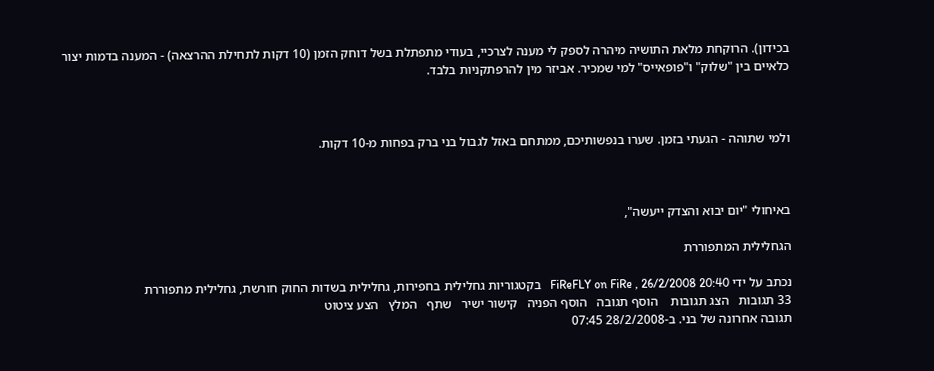בכידון). הרוקחת מלאת התושיה מיהרה לספק לי מענה לצרכיי, בעודי מתפתלת בשל דוחק הזמן (10 דקות לתחילת ההרצאה) - המענה בדמות יצור כלאיים בין "שלוק" ו"פופאייס" למי שמכיר. אביזר מין להרפתקניות בלבד.



ולמי שתוהה - הגעתי בזמן. שערו בנפשותיכם, ממתחם באזל לגבול בני ברק בפחות מ-10 דקות.



באיחולי "יום יבוא והצדק ייעשה",

הגחלילית המתפוררת

נכתב על ידי FiReFLY on FiRe , 26/2/2008 20:40   בקטגוריות גחלילית בחפירות, גחלילית בשדות החוק חורשת, גחלילית מתפוררת
33 תגובות   הצג תגובות    הוסף תגובה   הוסף הפניה   קישור ישיר   שתף   המלץ   הצע ציטוט
תגובה אחרונה של בני. ב-28/2/2008 07:45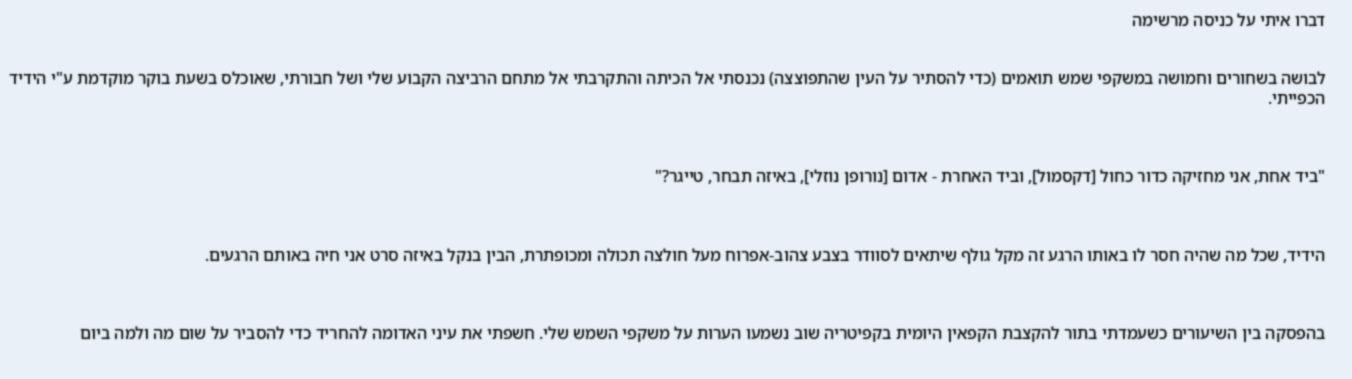דברו איתי על כניסה מרשימה


לבושה בשחורים וחמושה במשקפי שמש תואמים (כדי להסתיר על העין שהתפוצצה) נכנסתי אל הכיתה והתקרבתי אל מתחם הרביצה הקבוע שלי ושל חבורתי, שאוכלס בשעת בוקר מוקדמת ע"י הידיד הכפייתי.



"ביד אחת, אני מחזיקה כדור כחול [דקסמול], וביד האחרת - אדום [נורופן נוזלי], באיזה תבחר, טייגר?"



הידיד, שכל מה שהיה חסר לו באותו הרגע זה מקל גולף שיתאים לסוודר בצבע צהוב-אפרוח מעל חולצה תכולה ומכופתרת, הבין בנקל באיזה סרט אני חיה באותם הרגעים.



בהפסקה בין השיעורים כשעמדתי בתור להקצבת הקפאין היומית בקפיטריה שוב נשמעו הערות על משקפי השמש שלי. חשפתי את עיני האדומה להחריד כדי להסביר על שום מה ולמה ביום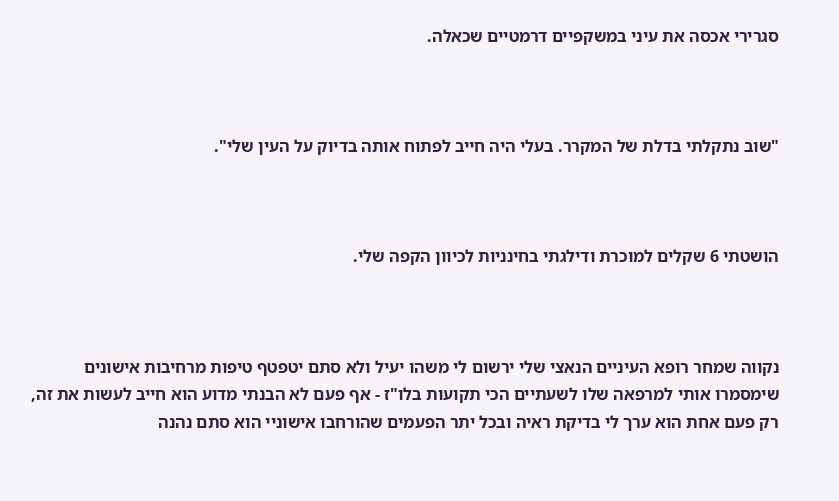סגרירי אכסה את עיני במשקפיים דרמטיים שכאלה.



"שוב נתקלתי בדלת של המקרר. בעלי היה חייב לפתוח אותה בדיוק על העין שלי".



הושטתי 6 שקלים למוכרת ודילגתי בחינניות לכיוון הקפה שלי.



נקווה שמחר רופא העיניים הנאצי שלי ירשום לי משהו יעיל ולא סתם יטפטף טיפות מרחיבות אישונים שימסמרו אותי למרפאה שלו לשעתיים הכי תקועות בלו"ז - אף פעם לא הבנתי מדוע הוא חייב לעשות את זה, רק פעם אחת הוא ערך לי בדיקת ראיה ובכל יתר הפעמים שהורחבו אישוניי הוא סתם נהנה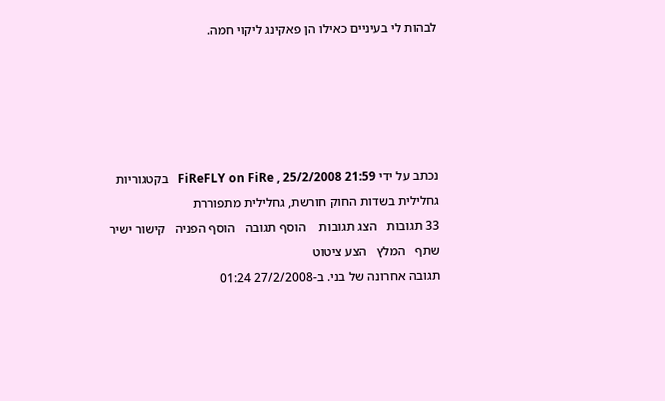לבהות לי בעיניים כאילו הן פאקינג ליקוי חמה.





נכתב על ידי FiReFLY on FiRe , 25/2/2008 21:59   בקטגוריות גחלילית בשדות החוק חורשת, גחלילית מתפוררת
33 תגובות   הצג תגובות    הוסף תגובה   הוסף הפניה   קישור ישיר   שתף   המלץ   הצע ציטוט
תגובה אחרונה של בני. ב-27/2/2008 01:24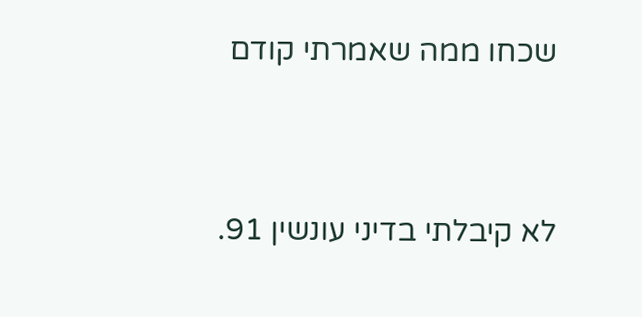שכחו ממה שאמרתי קודם


לא קיבלתי בדיני עונשין 91.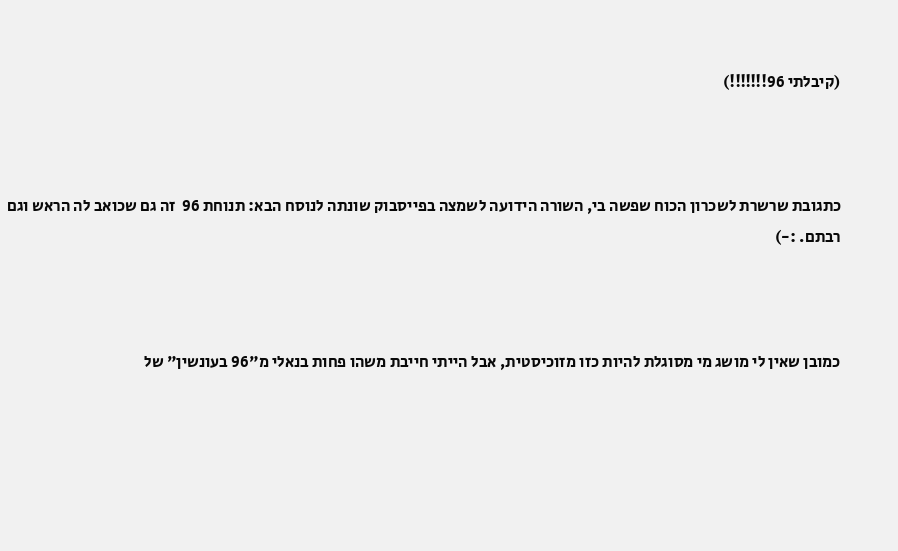(קיבלתי 96!!!!!!!)



כתגובת שרשרת לשכרון הכוח שפשה בי, השורה הידועה לשמצה בפייסבוק שונתה לנוסח הבא: תנוחת 96  זה גם שכואב לה הראש וגם רבתם. :-)



כמובן שאין לי מושג מי מסוגלת להיות כזו מזוכיסטית, אבל הייתי חייבת משהו פחות בנאלי מ"96 בעונשין" של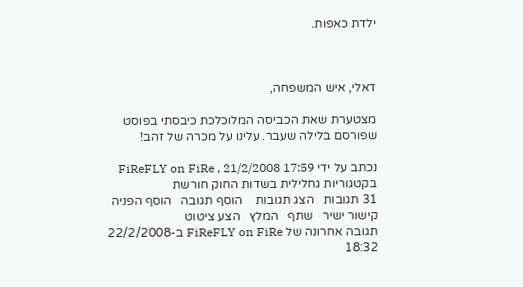ילדת כאפות.



דאלי, איש המשפחה,

מצטערת שאת הכביסה המלוכלכת כיבסתי בפוסט שפורסם בלילה שעבר. עלינו על מכרה של זהב!

נכתב על ידי FiReFLY on FiRe , 21/2/2008 17:59   בקטגוריות גחלילית בשדות החוק חורשת
31 תגובות   הצג תגובות    הוסף תגובה   הוסף הפניה   קישור ישיר   שתף   המלץ   הצע ציטוט
תגובה אחרונה של FiReFLY on FiRe ב-22/2/2008 18:32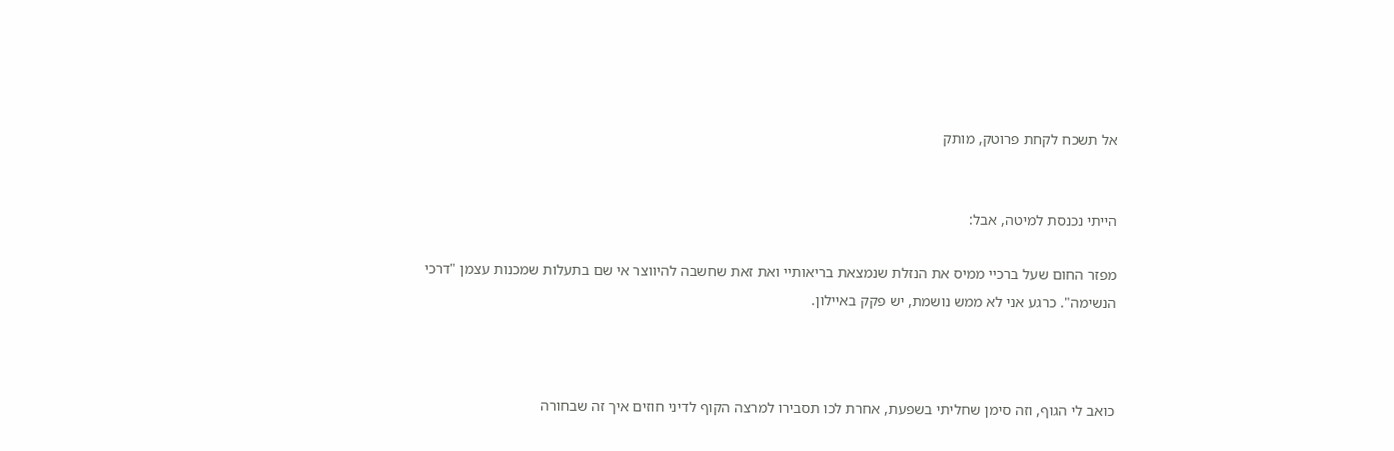אל תשכח לקחת פרוטק, מותק


הייתי נכנסת למיטה, אבל:

מפזר החום שעל ברכיי ממיס את הנזלת שנמצאת בריאותיי ואת זאת שחשבה להיווצר אי שם בתעלות שמכנות עצמן "דרכי הנשימה". כרגע אני לא ממש נושמת, יש פקק באיילון.



כואב לי הגוף, וזה סימן שחליתי בשפעת, אחרת לכו תסבירו למרצה הקוף לדיני חוזים איך זה שבחורה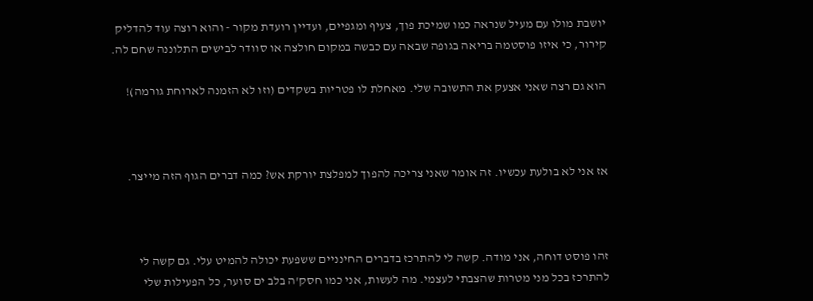יושבת מולו עם מעיל שנראה כמו שמיכת פוך, צעיף ומגפיים, ועדיין רועדת מקור - והוא רוצה עוד להדליק קירור, כי איזו פוסטמה בריאה בגופה שבאה עם כבשה במקום חולצה או סוודר לבישים התלוננה שחם לה.

הוא גם רצה שאני אצעק את התשובה שלי. מאחלת לו פטריות בשקדים (וזו לא הזמנה לארוחת גורמה)!



אז אני לא בולעת עכשיו. זה אומר שאני צריכה להפוך למפלצת יורקת אש? כמה דברים הגוף הזה מייצר.



זהו פוסט דוחה, אני מודה. קשה לי להתרכז בדברים החינניים ששפעת יכולה להמיט עלי. גם קשה לי להתרכז בכל מני מטרות שהצבתי לעצמי. מה לעשות, אני כמו חסק'ה בלב ים סוער, כל הפעילות שלי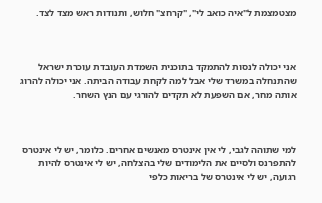מצטמצמת ל"איה כואב לי", "קרחצ" חלוש, ותנודות ראש מצד לצד.



אני יכולה לנסות להתמקד בתוכנית השמדת העובדת עוכרת ישראל שהתנחלה במשרד שלי אבל למה לקחת עבודה הביתה. אני יכולה להרוג אותה מחר, אם השפעת לא תקדים להורגי עם הנץ השחר.



למי שתוהה לגבי, לי אין אינטרס מאנשים אחרים. כלומר, יש לי אינטרס להתפרנס ולסיים את הלימודים שלי בהצלחה, יש לי אינטרס להיות רגועה, יש לי אינטרס של בריאות כלפי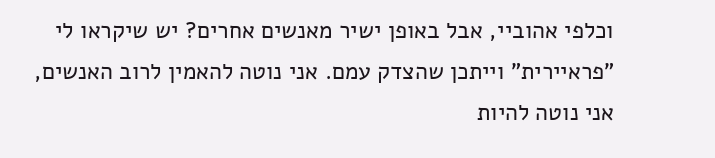וכלפי אהוביי, אבל באופן ישיר מאנשים אחרים? יש שיקראו לי "פראיירית" וייתכן שהצדק עמם. אני נוטה להאמין לרוב האנשים, אני נוטה להיות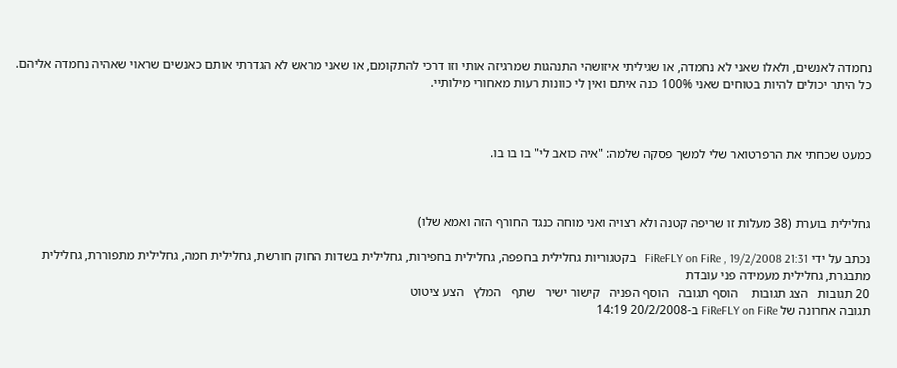נחמדה לאנשים, ולאלו שאני לא נחמדה, או שגיליתי איזושהי התנהגות שמרגיזה אותי וזו דרכי להתקומם, או שאני מראש לא הגדרתי אותם כאנשים שראוי שאהיה נחמדה אליהם. כל היתר יכולים להיות בטוחים שאני 100% כנה איתם ואין לי כוונות רעות מאחורי מילותיי.



כמעט שכחתי את הרפרטואר שלי למשך פסקה שלמה: "איה כואב לי" בו בו בו.



גחלילית בוערת (38 מעלות זו שריפה קטנה ולא רצויה ואני מוחה כנגד החורף הזה ואמא שלו)

נכתב על ידי FiReFLY on FiRe , 19/2/2008 21:31   בקטגוריות גחלילית בחפפה, גחלילית בחפירות, גחלילית בשדות החוק חורשת, גחלילית חמה, גחלילית מתפוררת, גחלילית מתבגרת, גחלילית מעמידה פני עובדת
20 תגובות   הצג תגובות    הוסף תגובה   הוסף הפניה   קישור ישיר   שתף   המלץ   הצע ציטוט
תגובה אחרונה של FiReFLY on FiRe ב-20/2/2008 14:19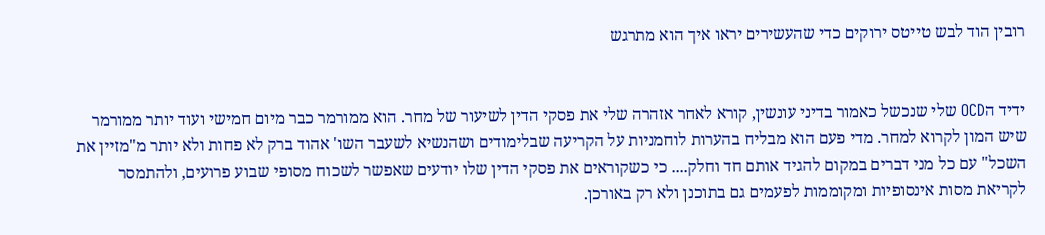רובין הוד לבש טייטס ירוקים כדי שהעשירים יראו איך הוא מתרגש


ידיד הOCD שלי שנכשל כאמור בדיני עונשין, קורא לאחר אזהרה שלי את פסקי הדין לשיעור של מחר. הוא ממורמר כבר מיום חמישי ועוד יותר ממורמר שיש המון לקרוא למחר. מדי פעם הוא מבליח בהערות לוחמניות על הקריעה שבלימודים ושהנשיא לשעבר השו' אהוד ברק לא פחות ולא יותר מ"מזיין את השכל" עם כל מני דברים במקום להגיד אותם חד וחלק.... כי כשקוראים את פסקי הדין שלו יודעים שאפשר לשכוח מסופי שבוע פרועים, ולהתמסר לקריאת מסות אינסופיות ומקוממות לפעמים גם בתוכנן ולא רק באורכן.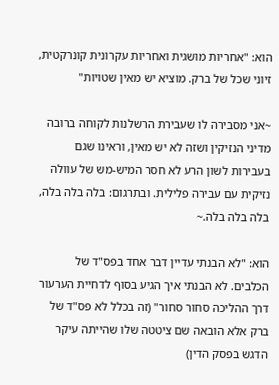הוא: "אחריות מושגית ואחריות עקרונית קונרקטית, זיוני שכל של ברק. מוציא יש מאין שטויות"

~אני מסבירה לו שעבירת הרשלנות לקוחה ברובה מדיני הנזיקין ושזה לא יש מאין, וראינו שגם בעבירות לשון הרע לא חסר המיש-מש של עוולה נזיקית עם עבירה פלילית. ובתרגום: בלה בלה בלה, בלה בלה בלה.~

הוא: "לא הבנתי עדיין דבר אחד בפס"ד של הכלבים. לא הבנתי איך הגיע בסוף לדחיית הערעור דרך ההליכה סחור סחור" (זה בכלל לא פס"ד של ברק אלא הובאה שם ציטטה שלו שהייתה עיקר הדגש בפסק הדין)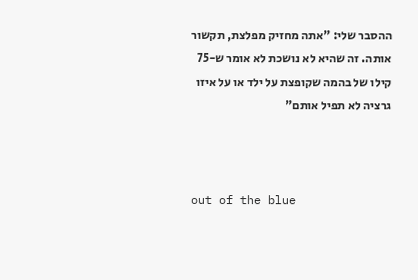ההסבר שלי: "אתה מחזיק מפלצת, תקשור אותה. זה שהיא לא נושכת לא אומר ש-75 קילו של בהמה שקופצת על ילד או על איזו גרציה לא תפיל אותם"



out of the blue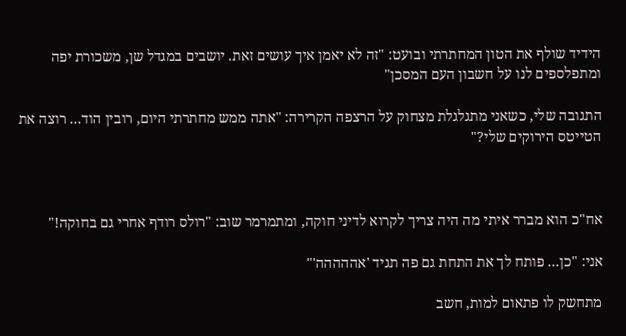הידיד שולף את הטון המחתרתי ובועט: "זה לא יאמן איך עושים זאת. יושבים במגדל שן, משכורת יפה ומתפלספים לנו על חשבון העם המסכן"

התגובה שלי, כשאני מתגלגלת מצחוק על הרצפה הקרירה: "אתה ממש מחתרתי היום, רובין הוד... רוצה את הטייטס הירוקים שלי?"



אח"כ הוא מברר איתי מה היה צריך לקרוא לדיני חוקה, ומתמרמר שוב: "רולס רודף אחרי גם בחוקה!"

אני: "כן... פותח לך את התחת גם פה תגיד 'אההההה'"

מתחשק לו פתאום למות, חשב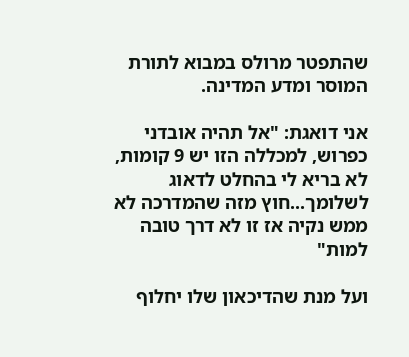שהתפטר מרולס במבוא לתורת המוסר ומדע המדינה.

אני דואגת: "אל תהיה אובדני כפרוש, למכללה הזו יש 9 קומות, לא בריא לי בהחלט לדאוג לשלומך...חוץ מזה שהמדרכה לא ממש נקיה אז זו לא דרך טובה למות"

ועל מנת שהדיכאון שלו יחלוף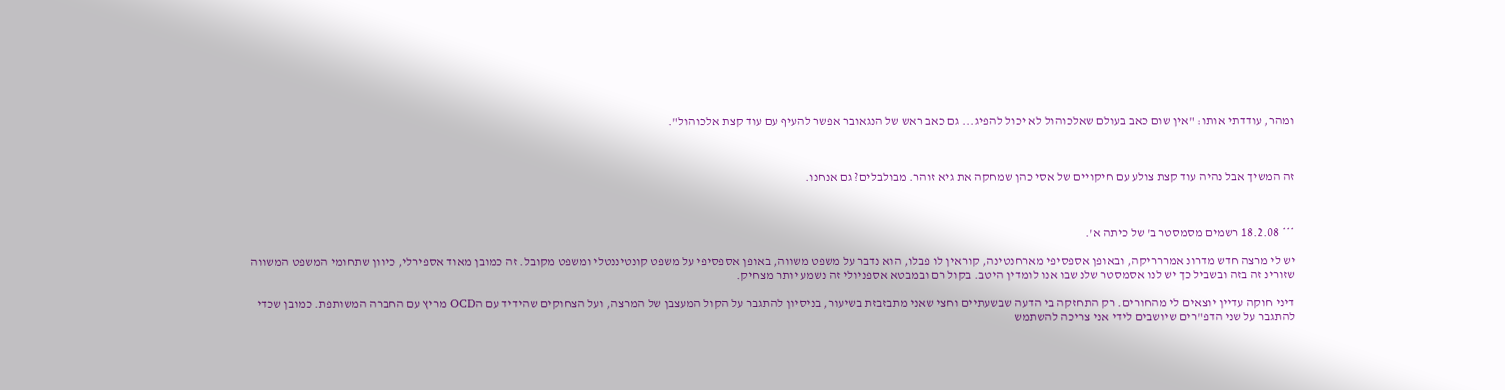ומהר, עודדתי אותו: "אין שום כאב בעולם שאלכוהול לא יכול להפיג... גם כאב ראש של הנגאובר אפשר להעיף עם עוד קצת אלכוהול".



זה המשיך אבל נהיה עוד קצת צולע עם חיקויים של אסי כהן שמחקה את גיא זוהר. מבולבלים? גם אנחנו.



*** 18.2.08 רשמים מסמסטר ב' של כיתה א'.

יש לי מרצה חדש מדרונ אמררריקה, ובאופן אספסיפי מארחנטינה, קוראין לו פבלו, הוא נדבר על משפט משווה, באופן אספסיפי על משפט קונטיננטלי ומשפט מקובל. זה כמובן מאוד אספירלי, כיוון שתחומי המשפט המשווה שזורינ זה בזה ובשביל כך יש לנו אסמסטר שלנ שבו אנו לומדין היטב. בקול רם ובמבטא אספניולי זה נשמע יותר מצחיק.

דיני חוקה עדיין יוצאים לי מהחורים. רק התחזקה בי הדעה שבשעתיים וחצי שאני מתבזבזת בשיעור, בניסיון להתגבר על הקול המעצבן של המרצה, ועל הצחוקים שהידיד עם הOCD מריץ עם החברה המשותפת. כמובן שכדי להתגבר על שני הדפ"רים שיושבים לידי אני צריכה להשתמש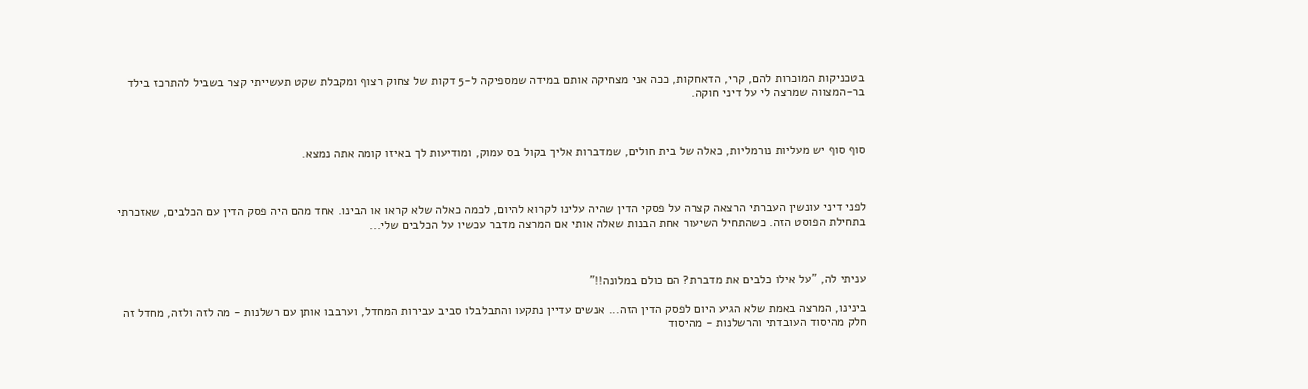בטכניקות המוכרות להם, קרי, הדאחקות, ככה אני מצחיקה אותם במידה שמספיקה ל-5 דקות של צחוק רצוף ומקבלת שקט תעשייתי קצר בשביל להתרכז בילד בר-המצווה שמרצה לי על דיני חוקה.



סוף סוף יש מעליות נורמליות, כאלה של בית חולים, שמדברות אליך בקול בס עמוק, ומודיעות לך באיזו קומה אתה נמצא.



לפני דיני עונשין העברתי הרצאה קצרה על פסקי הדין שהיה עלינו לקרוא להיום, לכמה כאלה שלא קראו או הבינו. אחד מהם היה פסק הדין עם הכלבים, שאזכרתי בתחילת הפוסט הזה. כשהתחיל השיעור אחת הבנות שאלה אותי אם המרצה מדבר עכשיו על הכלבים שלי...



עניתי לה, "על אילו כלבים את מדברת? הם כולם במלונה!!"

בינינו, המרצה באמת שלא הגיע היום לפסק הדין הזה... אנשים עדיין נתקעו והתבלבלו סביב עבירות המחדל, וערבבו אותן עם רשלנות - מה לזה ולזה, מחדל זה חלק מהיסוד העובדתי והרשלנות - מהיסוד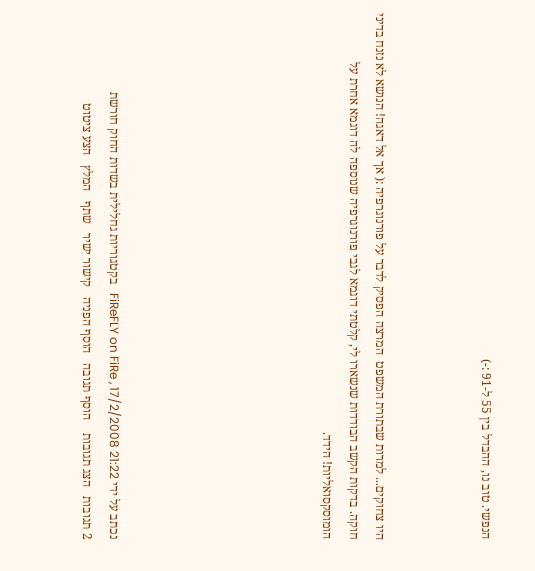הנפשי. טוב נו, ההבדל בין 55 ל-91 :-)



היו צחוקים... למרות שבתורת המשפט  המרצה הפסיק לדבר על פורנוגרפיה :( אך אל דאגה! הנושא לא נזנח בדיני חוקה. בדקות הקשב הבודדות שנשארו לי, קלטתי דוגמא לגבי פורנוגרפיה שנוספה לה דוגמא אחרת על הומוסקסואליות! הידד.







נכתב על ידי FiReFLY on FiRe , 17/2/2008 21:22   בקטגוריות גחלילית בשדות החוק חורשת
2 תגובות   הצג תגובות    הוסף תגובה   הוסף הפניה   קישור ישיר   שתף   המלץ   הצע ציטוט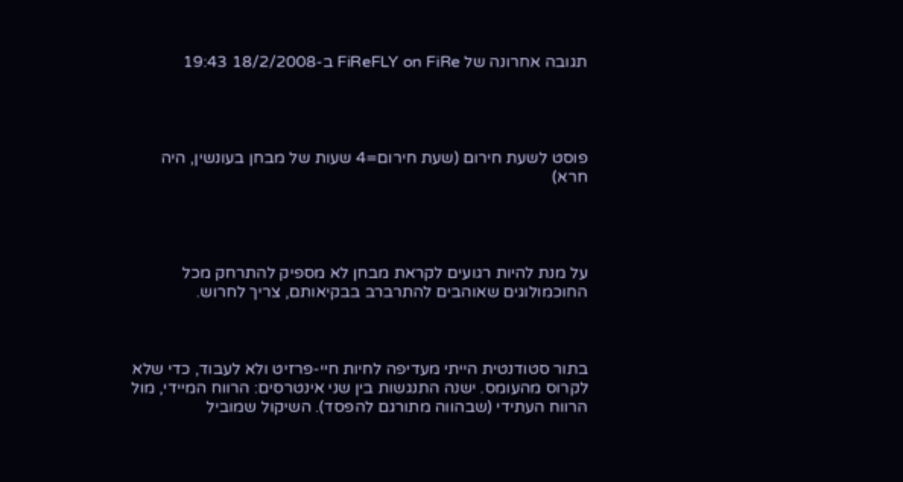תגובה אחרונה של FiReFLY on FiRe ב-18/2/2008 19:43




פוסט לשעת חירום (שעת חירום=4 שעות של מבחן בעונשין, היה חרא)




על מנת להיות רגועים לקראת מבחן לא מספיק להתרחק מכל החוכמולוגים שאוהבים להתרברב בבקיאותם, צריך לחרוש.



בתור סטודנטית הייתי מעדיפה לחיות חיי-פרזיט ולא לעבוד, כדי שלא לקרוס מהעומס. ישנה התנגשות בין שני אינטרסים: הרווח המיידי, מול הרווח העתידי (שבהווה מתורגם להפסד). השיקול שמוביל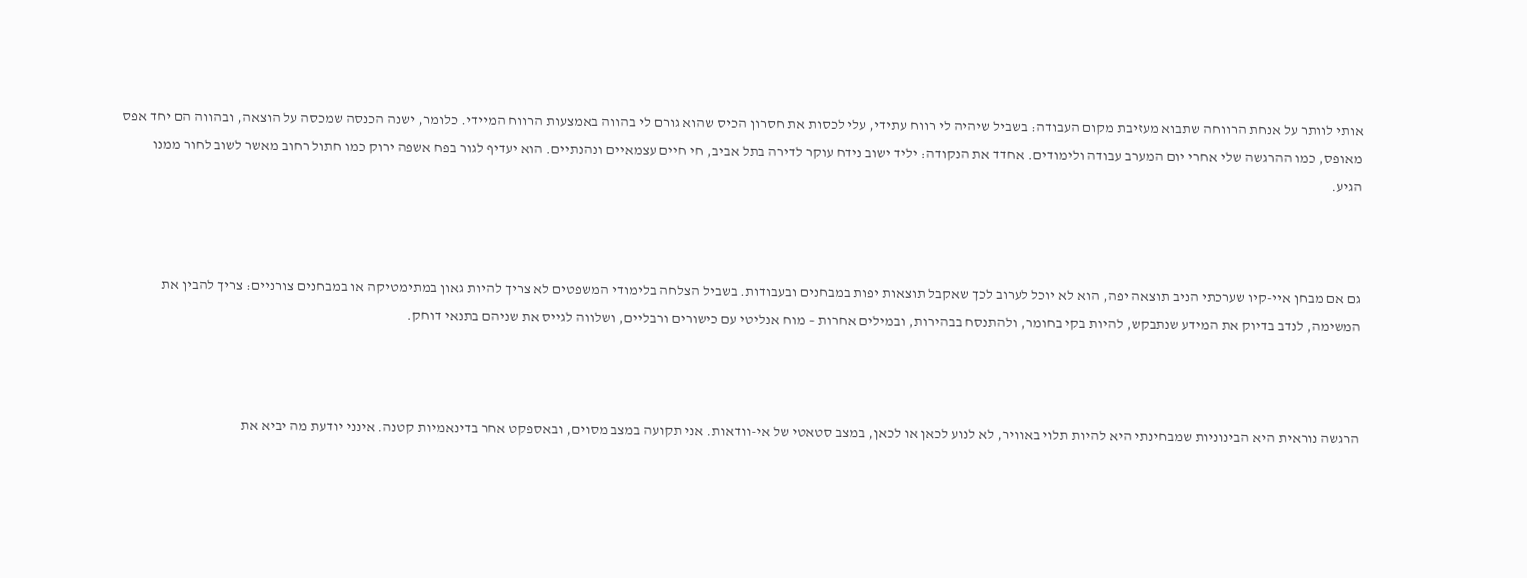אותי לוותר על אנחת הרווחה שתבוא מעזיבת מקום העבודה: בשביל שיהיה לי רווח עתידי, עלי לכסות את חסרון הכיס שהוא גורם לי בהווה באמצעות הרווח המיידי. כלומר, ישנה הכנסה שמכסה על הוצאה, ובהווה הם יחד אפס מאופס, כמו ההרגשה שלי אחרי יום המערב עבודה ולימודים. אחדד את הנקודה: יליד ישוב נידח עוקר לדירה בתל אביב, חי חיים עצמאיים ונהנתיים. הוא יעדיף לגור בפח אשפה ירוק כמו חתול רחוב מאשר לשוב לחור ממנו הגיע.



גם אם מבחן איי-קיו שערכתי הניב תוצאה יפה, הוא לא יוכל לערוב לכך שאקבל תוצאות יפות במבחנים ובעבודות. בשביל הצלחה בלימודי המשפטים לא צריך להיות גאון במתימטיקה או במבחנים צורניים: צריך להבין את המשימה, לנדב בדיוק את המידע שנתבקש, להיות בקי בחומר, ולהתנסח בבהירות, ובמילים אחרות – מוח אנליטי עם כישורים ורבליים, ושלווה לגייס את שניהם בתנאי דוחק.



הרגשה נוראית היא הבינוניות שמבחינתי היא להיות תלוי באוויר, לא לנוע לכאן או לכאן, במצב סטאטי של אי-וודאות. אני תקועה במצב מסוים, ובאספקט אחר בדינאמיות קטנה. אינני יודעת מה יביא את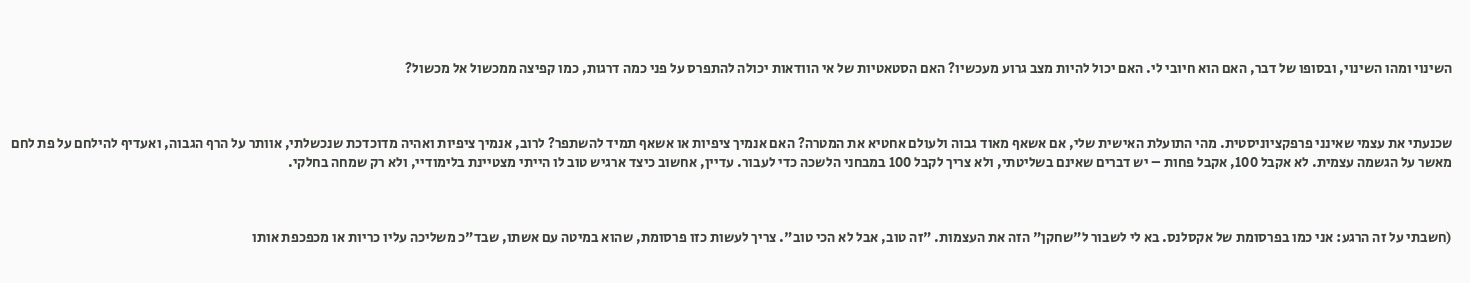השינוי ומהו השינוי, ובסופו של דבר, האם הוא חיובי לי. האם יכול להיות מצב גרוע מעכשיו? האם הסטאטיות של אי הוודאות יכולה להתפרס על פני כמה דרגות, כמו קפיצה ממכשול אל מכשול?



שכנעתי את עצמי שאינני פרפקציוניסטית. מהי התועלת האישית שלי, אם אשאף מאוד גבוה ולעולם אחטיא את המטרה? האם אנמיך ציפיות או אשאף תמיד להשתפר? לרוב, אנמיך ציפיות ואהיה מדוכדכת שנכשלתי, אוותר על הרף הגבוה, ואעדיף להילחם על פת לחם מאשר על הגשמה עצמית. לא אקבל 100, אקבל פחות – יש דברים שאינם בשליטתי, ולא צריך לקבל 100 במבחני הלשכה כדי לעבור. עדיין, אחשוב כיצד ארגיש טוב לו הייתי מצטיינת בלימודיי, ולא רק שמחה בחלקי.



(חשבתי על זה הרגע: אני כמו בפרסומת של אקסלנס. בא לי לשבור ל"שחקן" הזה את העצמות. "זה טוב, אבל לא הכי טוב". צריך לעשות כזו פרסומת, שהוא במיטה עם אשתו, שבד"כ משליכה עליו כריות או מכפכפת אותו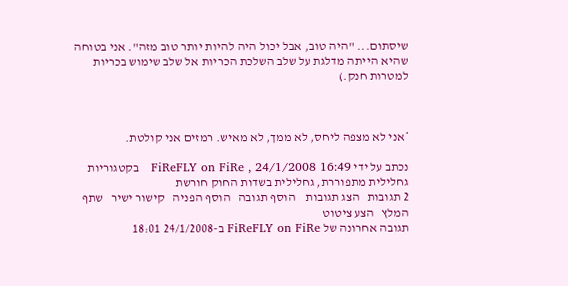שיסתום... "היה טוב, אבל יכול היה להיות יותר טוב מזה". אני בטוחה שהיא הייתה מדלגת על שלב השלכת הכריות אל שלב שימוש בכריות למטרות חנק.)



*אני לא מצפה ליחס, לא ממך, לא מאיש. רמזים אני קולטת.

נכתב על ידי FiReFLY on FiRe , 24/1/2008 16:49   בקטגוריות גחלילית מתפוררת, גחלילית בשדות החוק חורשת
2 תגובות   הצג תגובות    הוסף תגובה   הוסף הפניה   קישור ישיר   שתף   המלץ   הצע ציטוט
תגובה אחרונה של FiReFLY on FiRe ב-24/1/2008 18:01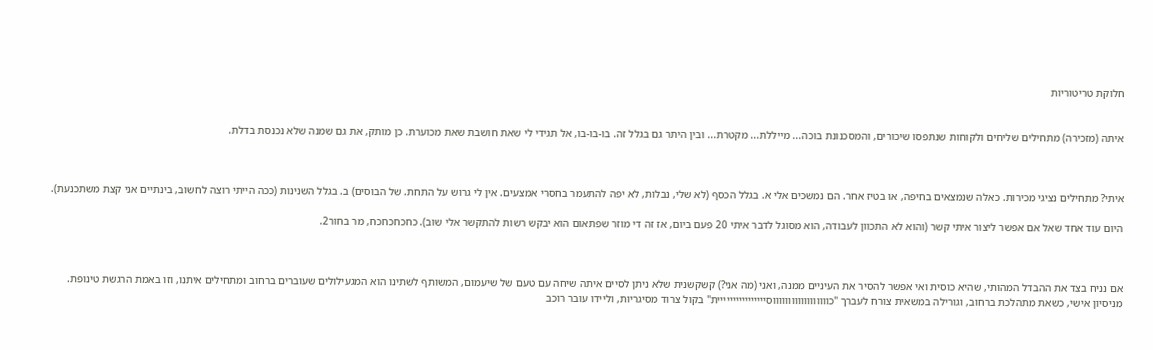חלוקת טריטוריות


איתה (מזכירה) מתחילים שליחים ולקוחות שנתפסו שיכורים, והמסכנונת בוכה... מייללת... מקטרת... ובין היתר גם בגלל זה. בו-בו-בו, אל תגידי לי שאת חושבת שאת מכוערת. כן מותק, את גם שמנה שלא נכנסת בדלת.



איתי? מתחילים נציגי מכירות. כאלה שנמצאים בחיפה, או בטיז אחר. הם נמשכים אלי א. בגלל הכסף (לא שלי, נבלות, לא יפה להתעמר בחסרי אמצעים. אין לי גרוש על התחת. של הבוסים) ב. בגלל השנינות (ככה הייתי רוצה לחשוב, בינתיים אני קצת משתכנעת).

היום עוד אחד שאל אם אפשר ליצור איתי קשר (והוא לא התכוון לעבודה, הוא מסוגל לדבר איתי 20 פעם ביום, אז זה די מוזר שפתאום הוא יבקש רשות להתקשר אלי שוב). כחכחכחכח, מר בחור2.



אם נניח בצד את ההבדל המהותי, שהיא כוסית ואי אפשר להסיר את העיניים ממנה, ואני (מה אני?) קשקשנית שלא ניתן לסיים איתה שיחה עם טעם של שיעמום, המשותף לשתינו הוא המגעילולים שעוברים ברחוב ומתחילים איתנו, וזו באמת הרגשת טינופת. מניסיון אישי, כשאת מתהלכת ברחוב, וגורילה במשאית צורח לעברך "כווווווווווווווווווסיייייייייייייייית" בקול צרוד מסיגריות, וליידו עובר רוכב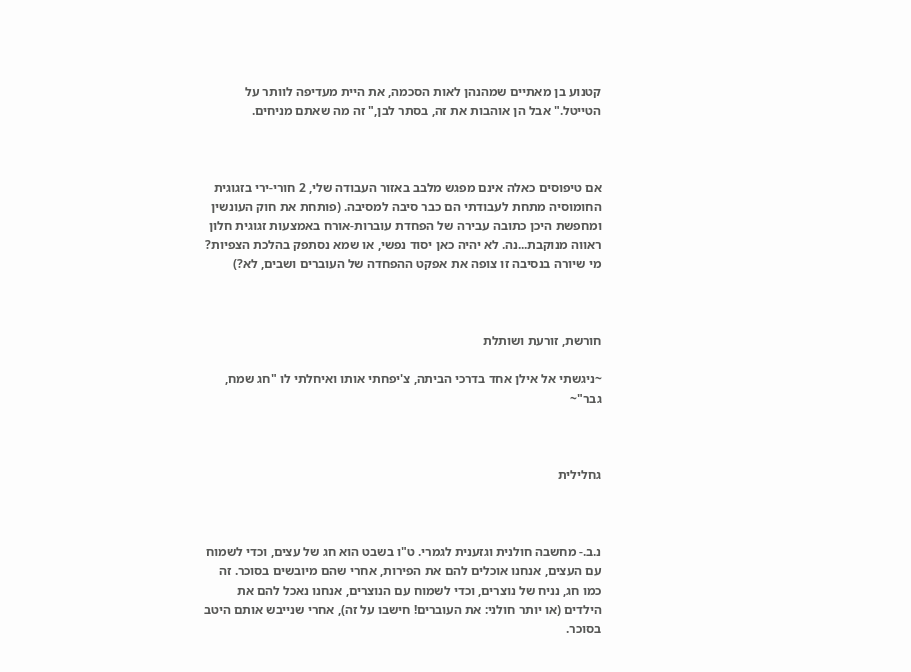קטנוע בן מאתיים שמהנהן לאות הסכמה, את היית מעדיפה לוותר על הטייטל." אבל הן אוהבות את זה, בסתר לבן," זה מה שאתם מניחים.



אם טיפוסים כאלה אינם מפגש מלבב באזור העבודה שלי, 2 חורי-ירי בזגוגית החומוסיה מתחת לעבודתי הם כבר סיבה למסיבה. (פותחת את חוק העונשין ומחפשת היכן כתובה עבירה של הפחדת עוברות-אורח באמצעות זגוגית חלון ראווה מנוקבת...נה. לא יהיה כאן יסוד נפשי, או שמא נסתפק בהלכת הצפיות? מי שיורה בנסיבה זו צופה את אפקט ההפחדה של העוברים ושבים, לא?)



חורשת, זורעת ושותלת

~ניגשתי אל אילן אחד בדרכי הביתה, צ'יפחתי אותו ואיחלתי לו "חג שמח, גבר"~



גחלילית



נ.ב.- מחשבה חולנית וגזענית לגמרי. ט"ו בשבט הוא חג של עצים, וכדי לשמוח עם העצים, אנחנו אוכלים להם את הפירות, אחרי שהם מיובשים בסוכר. זה כמו חג, נניח של נוצרים, וכדי לשמוח עם הנוצרים, אנחנו נאכל להם את הילדים (או יותר חולני: את העוברים! חישבו על זה), אחרי שנייבש אותם היטב בסוכר.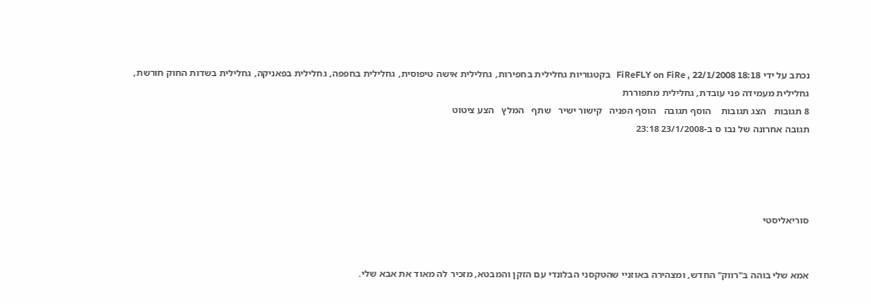נכתב על ידי FiReFLY on FiRe , 22/1/2008 18:18   בקטגוריות גחלילית בחפירות, גחלילית אישה טיפוסית, גחלילית בחפפה, גחלילית בפאניקה, גחלילית בשדות החוק חורשת, גחלילית מעמידה פני עובדת, גחלילית מתפוררת
8 תגובות   הצג תגובות    הוסף תגובה   הוסף הפניה   קישור ישיר   שתף   המלץ   הצע ציטוט
תגובה אחרונה של נבו ס ב-23/1/2008 23:18




סוריאליסטי


אמא שלי בוהה ב"רווק" החדש, ומצהירה באוזניי שהטקסני הבלונדי עם הזקן והמבטא, מזכיר לה מאוד את אבא שלי.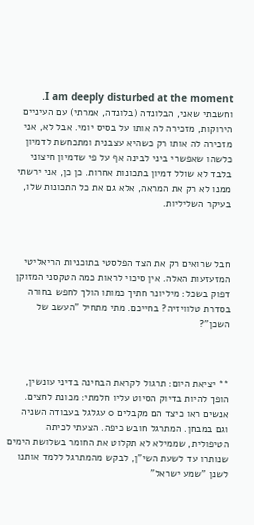I am deeply disturbed at the moment. וחשבתי שאני, הבלונדה (בלונדה, אמרתי) עם העיניים הירוקות, מזכירה לה אותו על בסיס יומי. אבל לא, אני מזכירה לה אותו רק כשהיא עצבנית ומתכחשת לדמיון כלשהו שאפשרי ביני לבינה אף על פי שדמיון חיצוני בלבד לא שולל דמיון בתכונות אחרות. כן כן, אני ירשתי ממנו לא רק את המראה, אלא גם את כל התכונות שלו, בעיקר השליליות.



חבל שרואים רק את הצד הפלסטי בתוכניות הריאליטי המזעזעות האלה. אין סיכוי לראות כמה הטקסני המזוקן דפוק בשכל: מיליונר חתיך כמותו הולך לחפש בחורה בסדרת טלוויזיה? בחייכם. מתי מתחיל "העשב של השכן"?



** יציאת היום: תרגול לקראת הבחינה בדיני עונשין, הופך להיות בדיוק הסיוט עליו חלמתי: מכונת לחצים. אנשים ראו כיצד הם מקבלים 0 עגלגל בעבודה השניה וגם במבחן. המתרגל חובש כיפה. הצעתי לכיתה הטיפולית, שממילא לא תקלוט את החומר בשלושת הימים שנותרו עד לשעת השי"ן, לבקש מהמתרגל ללמד אותנו לשנן "שמע ישראל"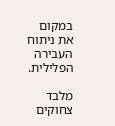במקום את ניתוח העבירה הפלילית.

מלבד צחוקים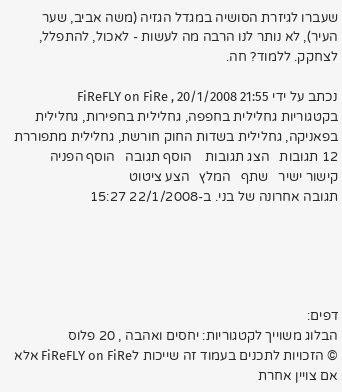שעברו לגיזרת הסושיה במגדל הגזיה (משה אביב, שער העיר), לא נותר לנו הרבה מה לעשות - לאכול, להתפלל, לצחקק. ללמוד? חה.

נכתב על ידי FiReFLY on FiRe , 20/1/2008 21:55   בקטגוריות גחלילית בחפפה, גחלילית בחפירות, גחלילית בפאניקה, גחלילית בשדות החוק חורשת, גחלילית מתפוררת
12 תגובות   הצג תגובות    הוסף תגובה   הוסף הפניה   קישור ישיר   שתף   המלץ   הצע ציטוט
תגובה אחרונה של בני. ב-22/1/2008 15:27





דפים:
הבלוג משוייך לקטגוריות: יחסים ואהבה , 20 פלוס
© הזכויות לתכנים בעמוד זה שייכות לFiReFLY on FiRe אלא אם צויין אחרת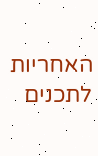האחריות לתכנים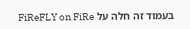בעמוד זה חלה על FiReFLY on FiRe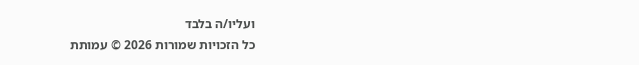ועליו/ה בלבד
כל הזכויות שמורות 2026 © עמותת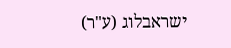ישראבלוג (ע"ר)